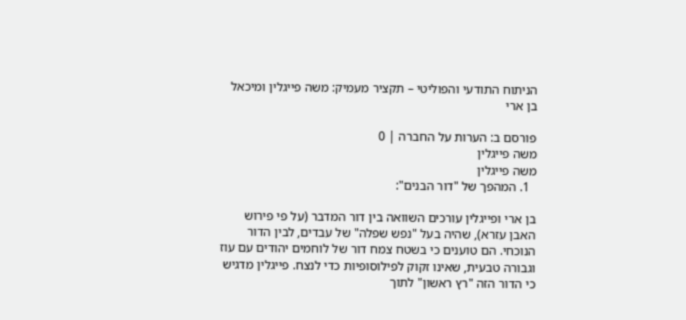הניתוח התודעי והפוליטי – תקציר מעמיק: משה פייגלין ומיכאל בן ארי

פורסם ב: הערות על החברה | 0
משה פייגלין
משה פייגלין
  1. המהפך של "דור הבנים":

בן ארי ופייגלין עורכים השוואה בין דור המדבר (על פי פירוש האבן עזרא), שהיה בעל "נפש שפלה" של עבדים, לבין הדור הנוכחי. הם טוענים כי בשטח צמח דור של לוחמים יהודים עם עוז וגבורה טבעית, שאינו זקוק לפילוסופיות כדי לנצח. פייגלין מדגיש כי הדור הזה "רץ ראשון" לתוך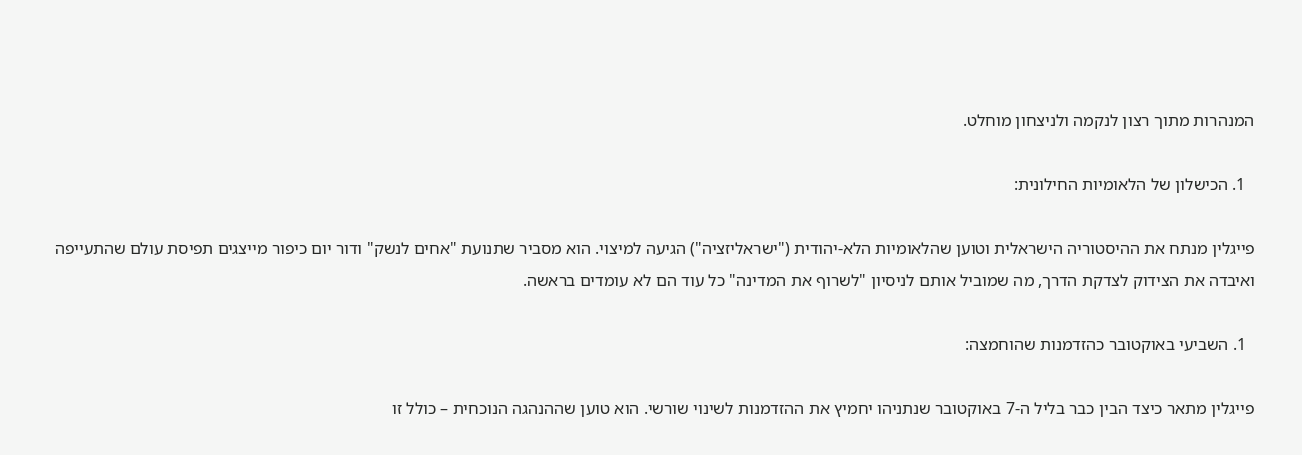המנהרות מתוך רצון לנקמה ולניצחון מוחלט.

  1. הכישלון של הלאומיות החילונית:

פייגלין מנתח את ההיסטוריה הישראלית וטוען שהלאומיות הלא-יהודית ("ישראליזציה") הגיעה למיצוי. הוא מסביר שתנועת "אחים לנשק" ודור יום כיפור מייצגים תפיסת עולם שהתעייפה ואיבדה את הצידוק לצדקת הדרך, מה שמוביל אותם לניסיון "לשרוף את המדינה" כל עוד הם לא עומדים בראשה.

  1. השביעי באוקטובר כהזדמנות שהוחמצה:

פייגלין מתאר כיצד הבין כבר בליל ה-7 באוקטובר שנתניהו יחמיץ את ההזדמנות לשינוי שורשי. הוא טוען שההנהגה הנוכחית – כולל זו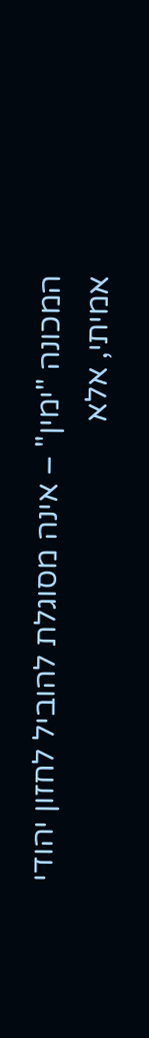המכונה "ימין" – אינה מסוגלת להוביל לחזון יהודי אמיתי, אלא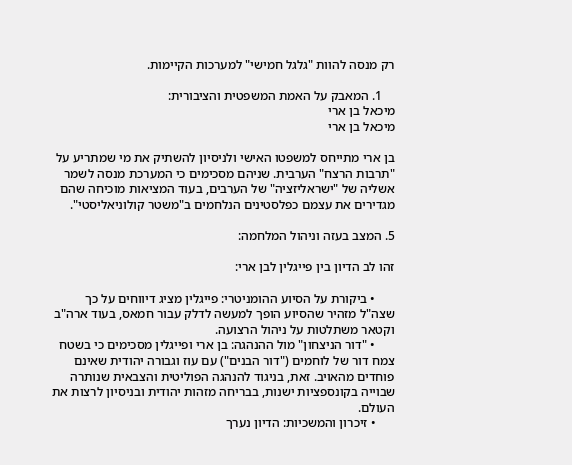רק מנסה להוות "גלגל חמישי" למערכות הקיימות.

    1. המאבק על האמת המשפטית והציבורית:
מיכאל בן ארי
מיכאל בן ארי

בן ארי מתייחס למשפטו האישי ולניסיון להשתיק את מי שמתריע על "תרבות הרצח" הערבית. שניהם מסכימים כי המערכת מנסה לשמר אשליה של "ישראליזציה" של הערבים, בעוד המציאות מוכיחה שהם מגדירים את עצמם כפלסטינים הנלחמים ב"משטר קולוניאליסטי".

5. המצב בעזה וניהול המלחמה:

זהו לב הדיון בין פייגלין לבן ארי:

      • ביקורת על הסיוע ההומניטרי: פייגלין מציג דיווחים על כך שצה"ל מזהיר שהסיוע הופך למעשה לדלק עבור חמאס, בעוד ארה"ב וקטאר משתלטות על ניהול הרצועה.
      • "דור הניצחון" מול ההנהגה: בן ארי ופייגלין מסכימים כי בשטח צמח דור של לוחמים ("דור הבנים") עם עוז וגבורה יהודית שאינם פוחדים מהאויב. זאת, בניגוד להנהגה הפוליטית והצבאית שנותרה שבוייה בקונספציות ישנות, בבריחה מזהות יהודית ובניסיון לרצות את העולם.
      • זיכרון והמשכיות: הדיון נערך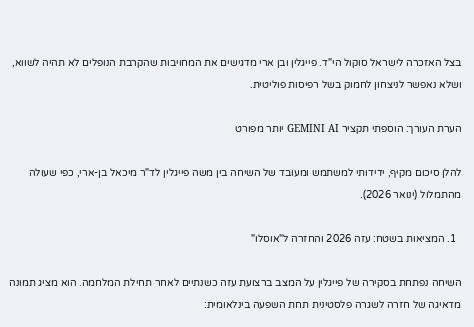בצל האזכרה לישראל סוקול הי"ד. פייגלין ובן ארי מדגישים את המחויבות שהקרבת הנופלים לא תהיה לשווא, ושלא נאפשר לניצחון לחמוק בשל רפיסות פוליטית.

הערת העורך: הוספתי תקציר GEMINI AI יותר מפורט

להלן סיכום מקיף, ידידותי למשתמש ומעובד של השיחה בין משה פייגלין לד"ר מיכאל בן-ארי, כפי שעולה מהתמלול (ינואר 2026).

  1. המציאות בשטח: עזה 2026 והחזרה ל"אוסלו"

השיחה נפתחת בסקירה של פייגלין על המצב ברצועת עזה כשנתיים לאחר תחילת המלחמה. הוא מציג תמונה מדאיגה של חזרה לשגרה פלסטינית תחת השפעה בינלאומית: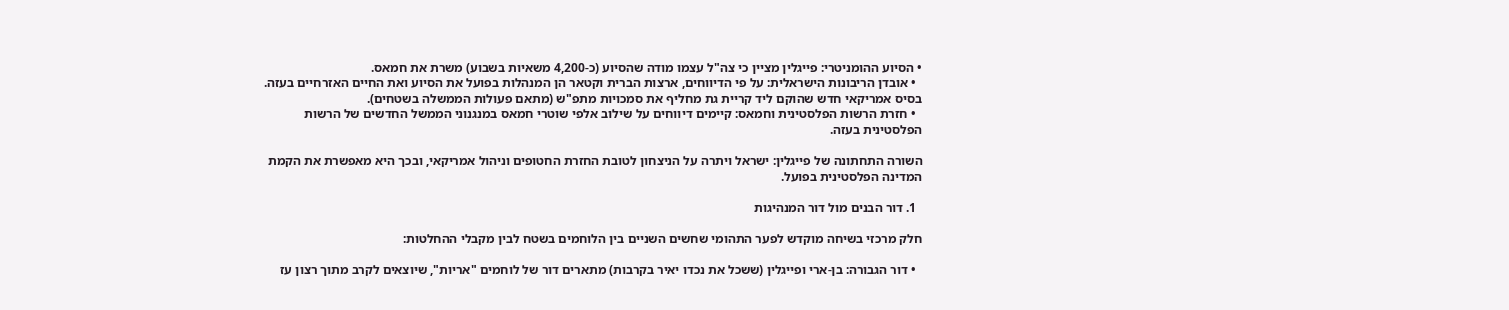• הסיוע ההומניטרי: פייגלין מציין כי צה"ל עצמו מודה שהסיוע (כ-4,200 משאיות בשבוע) משרת את חמאס.
  • אובדן הריבונות הישראלית: על פי הדיווחים, ארצות הברית וקטאר הן המנהלות בפועל את הסיוע ואת החיים האזרחיים בעזה. בסיס אמריקאי חדש שהוקם ליד קריית גת מחליף את סמכויות מתפ"ש (מתאם פעולות הממשלה בשטחים).
  • חזרת הרשות הפלסטינית וחמאס: קיימים דיווחים על שילוב אלפי שוטרי חמאס במנגנוני הממשל החדשים של הרשות הפלסטינית בעזה.

השורה התחתונה של פייגלין: ישראל ויתרה על הניצחון לטובת החזרת החטופים וניהול אמריקאי, ובכך היא מאפשרת את הקמת המדינה הפלסטינית בפועל.

  1. דור הבנים מול דור המנהיגות

חלק מרכזי בשיחה מוקדש לפער התהומי שחשים השניים בין הלוחמים בשטח לבין מקבלי ההחלטות:

  • דור הגבורה: בן-ארי ופייגלין (ששכל את נכדו יאיר בקרבות) מתארים דור של לוחמים "אריות", שיוצאים לקרב מתוך רצון עז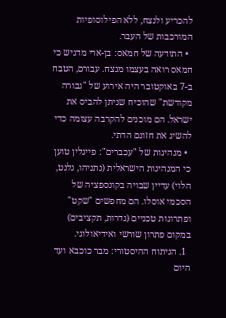להכריע ולנצח, ללא הפילוסופיות המורכבות של העבר.
  • התודעה של חמאס: בן-ארי מדגיש כי חמאס רואה בעצמו מנצח. עבורם, הטבח ב-7 באוקטובר היה אירוע של "גבורה מקודשת" שהוכיח שניתן להביס את ישראל. הם מוכנים להקרבה עצומה כדי להשיג את חזונם הדתי.
  • מנהיגות של "עכברים": פייגלין טוען כי המנהיגות הישראלית (נתניהו, גלנט, הלוי) עדיין שבויה בקונספציה של הסכמי אוסלו. הם מחפשים "שקט" ופתרונות טכניים (גדרות, תקציבים) במקום פתרון שורשי ואידיאולוגי.
  1. הניתוח ההיסטורי: מבר כוכבא ועד היום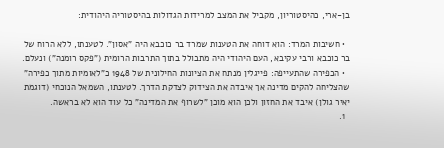בן-ארי, כהיסטוריון, מקביל את המצב למרידות הגדולות בהיסטוריה היהודית:

  • חשיבות המרד: הוא דוחה את הטענות שמרד בר כוכבא היה "אסון". לטענתו, ללא הרוח של בר כוכבא ורבי עקיבא, העם היהודי היה מתבולל בתוך התרבות הרומית ("פקס רומנה") ונעלם.
  • הכפירה שהתעייפה: פייגלין מנתח את הציונות החילונית של 1948 כ"לאומיות מתוך כפירה" שהצליחה להקים מדינה אך איבדה את הצידוק לצדקת הדרך. לטענתו, השמאל הנוכחי (דוגמת יאיר גולן) איבד את החזון ולכן הוא מוכן "לשרוף את המדינה" כל עוד הוא לא בראשה.
  1.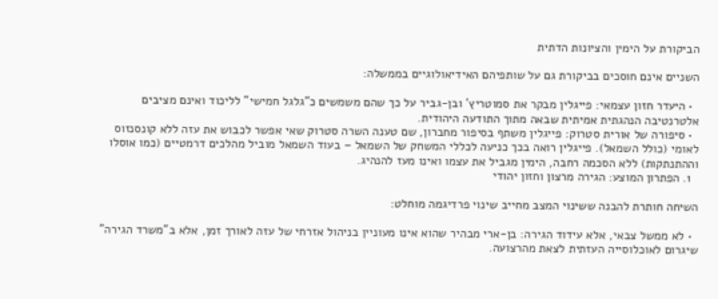הביקורת על הימין והציונות הדתית

השניים אינם חוסכים בביקורת גם על שותפיהם האידיאולוגיים בממשלה:

  • היעדר חזון עצמאי: פייגלין מבקר את סמוטריץ' ובן-גביר על כך שהם משמשים כ"גלגל חמישי" לליכוד ואינם מציבים אלטרנטיבה הנהגתית אמיתית שבאה מתוך התודעה היהודית.
  • סיפורה של אורית סטרוק: פייגלין משתף בסיפור מחברון, שם טענה השרה סטרוק שאי אפשר לכבוש את עזה ללא קונסנזוס לאומי (כולל השמאל). פייגלין רואה בכך כניעה לכללי המשחק של השמאל – בעוד השמאל מוביל מהלכים דרמטיים (כמו אוסלו וההתנתקות) ללא הסכמה רחבה, הימין מגביל את עצמו ואינו מעז להנהיג.
  1. הפתרון המוצע: הגירה מרצון וחזון יהודי

השיחה חותרת להבנה ששינוי המצב מחייב שינוי פרדיגמה מוחלט:

  • לא ממשל צבאי, אלא עידוד הגירה: בן-ארי מבהיר שהוא אינו מעוניין בניהול אזרחי של עזה לאורך זמן, אלא ב"משרד הגירה" שיגרום לאוכלוסייה העזתית לצאת מהרצועה.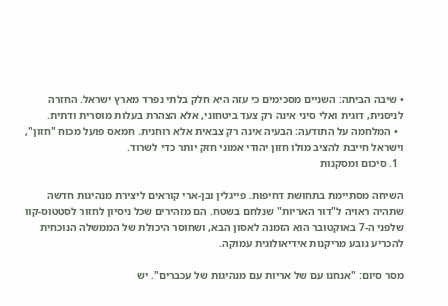• שיבה הביתה: השניים מסכימים כי עזה היא חלק בלתי נפרד מארץ ישראל. החזרה לניסנית, דוגית ואלי סיני אינה רק צעד ביטחוני, אלא הצהרת בעלות מוסרית ודתית.
  • המלחמה על התודעה: הבעיה אינה רק צבאית אלא רוחנית. חמאס פועל מכוח "חזון", וישראל חייבת להציב מולו חזון יהודי אמוני חזק יותר כדי לשרוד.
  1. סיכום ומסקנות

השיחה מסתיימת בתחושת דחיפות. פייגלין ובן-ארי קוראים ליצירת מנהיגות חדשה שתהיה ראויה ל"דור האריות" שנלחם בשטח. הם מזהירים שכל ניסיון לחזור לסטטוס-קוו שלפני ה-7 באוקטובר הוא הזמנה לאסון הבא, ושחוסר היכולת של הממשלה הנוכחית להכריע נובע מריקנות אידיאולוגית עמוקה.

מסר סיום: "אנחנו עם של אריות עם מנהיגות של עכברים". יש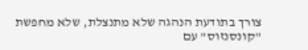צורך בתודעת הנהגה שלא מתנצלת, שלא מחפשת "קונסנזוס" עם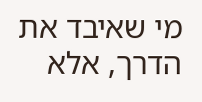מי שאיבד את הדרך, אלא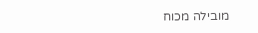מובילה מכוח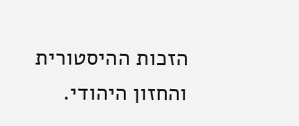הזכות ההיסטורית והחזון היהודי.